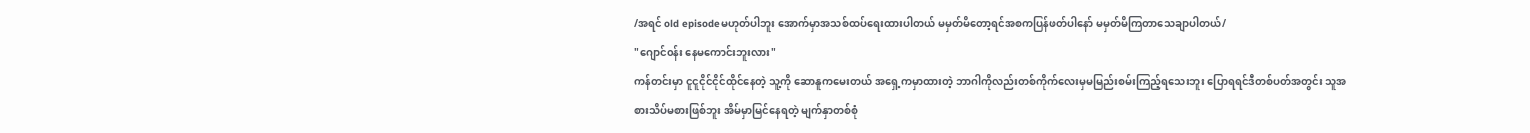/အရင် old episodeမဟုတ်ပါဘူး အောက်မှာအသစ်ထပ်ရေးထားပါတယ် မမှတ်မိတော့ရင်အစကပြန်ဖတ်ပါနော် မမှတ်မိကြတာသေချာပါတယ်/
"ဂျောင်၀န်း နေမကောင်းဘူးလား"
ကန်တင်းမှာ ငူငူငိုင်ငိုင်ထိုင်နေတဲ့ သူ့ကို ဆောနူကမေးတယ် အရှေ့ကမှာထားတဲ့ ဘာဂါကိုလည်းတစ်ကိုက်လေးမှမမြည်းစမ်းကြည့်ရသေးဘူး ပြောရရင်ဒီတစ်ပတ်အတွင်း သူအစားသိပ်မစားဖြစ်ဘူး အိမ်မှာမြင်နေရတဲ့ မျက်နှာတစ်စုံ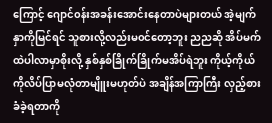ကြောင့် ဂျောင်၀န်းအခန်းအောင်းနေတာပဲများတယ် အဲ့မျက်နှာကိုမြင်ရင် သူစားလို့လည်းမ၀င်တော့ဘူး ညညဆို အိပ်မက်ထဲပါလာမှာစိုးလို့ နှစ်နှစ်ခြိုက်ခြိုက်မအိပ်ရဲဘူး ကိုယ့်ကိုယ်ကိုလိပ်ပြာမလုံတာမျိူးမဟုတ်ပဲ အချိန်အကြာကြီး လှည့်စားခံခဲ့ရတာကို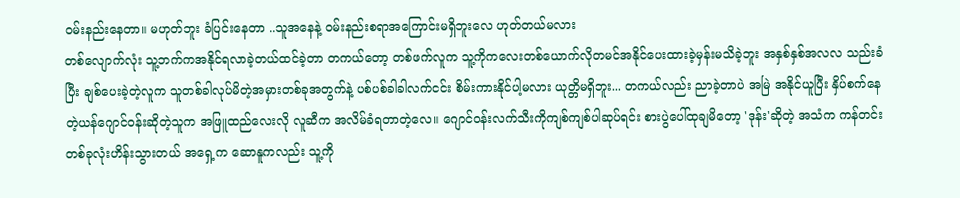၀မ်းနည်းနေတာ။ မဟုတ်ဘူး ခံပြင်းနေတာ ..သူအနေနဲ့ ၀မ်းနည်းစရာအကြောင်းမရှိဘူးလေ ဟုတ်တယ်မလား
တစ်လျောက်လုံး သူ့ဘက်ကအနိုင်ရလာခဲ့တယ်ထင်ခဲ့တာ တကယ်တော့ တစ်ဖက်လူက သူ့ကိုကလေးတစ်ယောက်လိုတမင်အနိုင်ပေးထားခဲ့မှန်းမသိခဲ့ဘူး အနှစ်နှစ်အလလ သည်းခံပြီး ချစ်ပေးခဲ့တဲ့လူက သူတစ်ခါလုပ်မိတဲ့အမှားတစ်ခုအတွက်နဲ့ ပစ်ပစ်ခါခါလက်ငင်း စိမ်းကားနိုင်ပါ့မလား ယုတ္တိမရှိဘူး... တကယ်လည်း ညာခဲ့တာပဲ အမြဲ အနိုင်ယူပြီး နှိပ်စက်နေတဲ့ယန်ဂျောင်၀န်းဆိုတဲ့သူက အဖြူထည်လေးလို လူဆီက အလိမ်ခံရတာတဲ့လေ။ ဂျောင်၀န်းလက်သီးကိုကျစ်ကျစ်ပါဆုပ်ရင်း စားပွဲပေါ်ထုချမိတော့ 'ဒုန်း'ဆိုတဲ့ အသံက ကန်တင်းတစ်ခုလုံးဟိန်းသွားတယ် အရှေ့က ဆောနူကလည်း သူ့ကို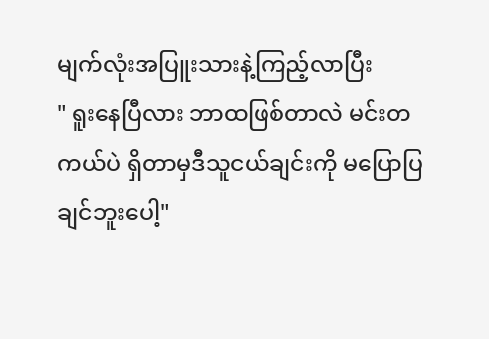မျက်လုံးအပြူးသားနဲ့ကြည့်လာပြီး
" ရူးနေပြီလား ဘာထဖြစ်တာလဲ မင်းတကယ်ပဲ ရှိတာမှဒီသူငယ်ချင်းကို မပြောပြချင်ဘူးပေါ့"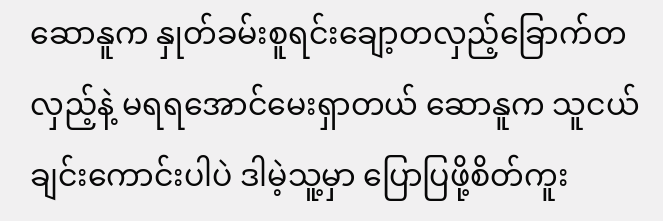ဆောနူက နှုတ်ခမ်းစူရင်းချော့တလှည့်ခြောက်တလှည့်နဲ့ မရရအောင်မေးရှာတယ် ဆောနူက သူငယ်ချင်းကောင်းပါပဲ ဒါမဲ့သူ့မှာ ပြောပြဖို့စိတ်ကူး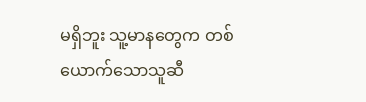မရှိဘူး သူ့မာနတွေက တစ်ယောက်သောသူဆီ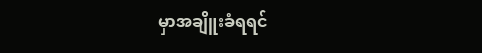မှာအချိူးခံရရင်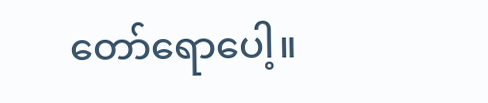တော်ရောပေါ့။